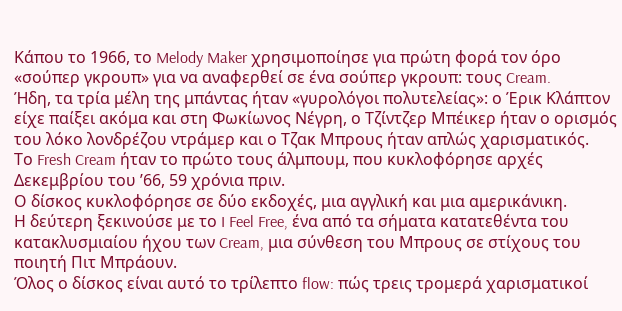Κάπου το 1966, το Melody Maker χρησιμοποίησε για πρώτη φορά τον όρο «σούπερ γκρουπ» για να αναφερθεί σε ένα σούπερ γκρουπ: τους Cream.
Ήδη, τα τρία μέλη της μπάντας ήταν «γυρολόγοι πολυτελείας»: ο Έρικ Κλάπτον είχε παίξει ακόμα και στη Φωκίωνος Νέγρη, ο Τζίντζερ Μπέικερ ήταν ο ορισμός του λόκο λονδρέζου ντράμερ και ο Τζακ Μπρους ήταν απλώς χαρισματικός.
Το Fresh Cream ήταν το πρώτο τους άλμπουμ, που κυκλοφόρησε αρχές Δεκεμβρίου του ’66, 59 χρόνια πριν.
Ο δίσκος κυκλοφόρησε σε δύο εκδοχές, μια αγγλική και μια αμερικάνικη.
Η δεύτερη ξεκινούσε με το I Feel Free, ένα από τα σήματα κατατεθέντα του κατακλυσμιαίου ήχου των Cream, μια σύνθεση του Μπρους σε στίχους του ποιητή Πιτ Μπράουν.
Όλος ο δίσκος είναι αυτό το τρίλεπτο flow: πώς τρεις τρομερά χαρισματικοί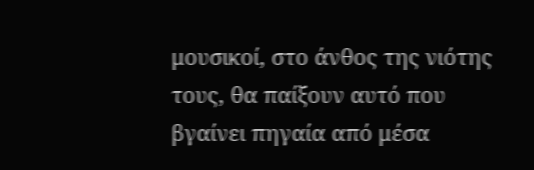μουσικοί, στο άνθος της νιότης τους, θα παίξουν αυτό που βγαίνει πηγαία από μέσα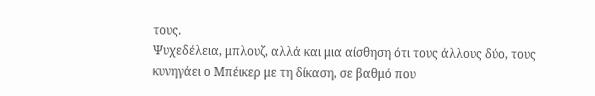τους.
Ψυχεδέλεια, μπλουζ, αλλά και μια αίσθηση ότι τους άλλους δύο, τους κυνηγάει ο Μπέικερ με τη δίκαση, σε βαθμό που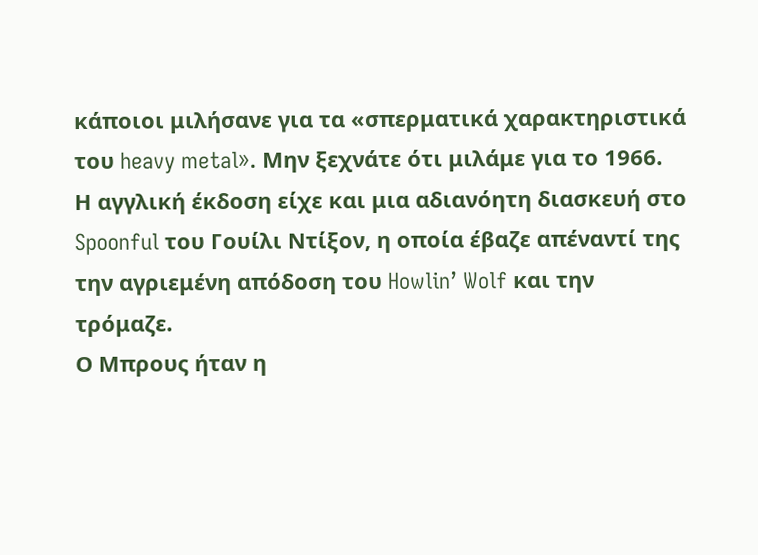κάποιοι μιλήσανε για τα «σπερματικά χαρακτηριστικά του heavy metal». Μην ξεχνάτε ότι μιλάμε για το 1966.
Η αγγλική έκδοση είχε και μια αδιανόητη διασκευή στο Spoonful του Γουίλι Ντίξον, η οποία έβαζε απέναντί της την αγριεμένη απόδοση του Howlin’ Wolf και την τρόμαζε.
Ο Μπρους ήταν η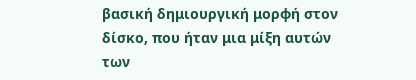βασική δημιουργική μορφή στον δίσκο, που ήταν μια μίξη αυτών των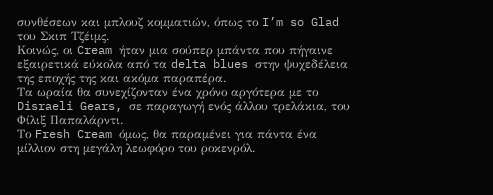συνθέσεων και μπλουζ κομματιών, όπως το I’m so Glad του Σκιπ Τζέιμς.
Κοινώς, οι Cream ήταν μια σούπερ μπάντα που πήγαινε εξαιρετικά εύκολα από τα delta blues στην ψυχεδέλεια της εποχής της και ακόμα παραπέρα.
Τα ωραία θα συνεχίζονταν ένα χρόνο αργότερα με το Disraeli Gears, σε παραγωγή ενός άλλου τρελάκια, του Φίλιξ Παπαλάρντι.
Το Fresh Cream όμως, θα παραμένει για πάντα ένα μίλλιον στη μεγάλη λεωφόρο του ροκενρόλ.